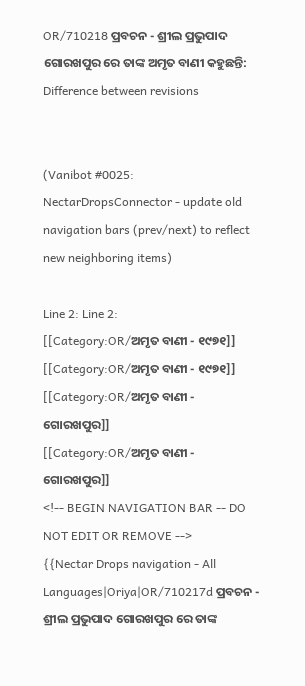OR/710218 ପ୍ରବଚନ - ଶ୍ରୀଲ ପ୍ରଭୁପାଦ ଗୋରଖପୁର ରେ ତାଙ୍କ ଅମୃତ ବାଣୀ କହୁଛନ୍ତି: Difference between revisions


(Vanibot #0025: NectarDropsConnector - update old navigation bars (prev/next) to reflect new neighboring items)

Line 2: Line 2:
[[Category:OR/ଅମୃତ ବାଣୀ - ୧୯୭୧]]
[[Category:OR/ଅମୃତ ବାଣୀ - ୧୯୭୧]]
[[Category:OR/ଅମୃତ ବାଣୀ - ଗୋରଖପୁର]]
[[Category:OR/ଅମୃତ ବାଣୀ - ଗୋରଖପୁର]]
<!-- BEGIN NAVIGATION BAR -- DO NOT EDIT OR REMOVE -->
{{Nectar Drops navigation - All Languages|Oriya|OR/710217d ପ୍ରବଚନ - ଶ୍ରୀଲ ପ୍ରଭୁପାଦ ଗୋରଖପୁର ରେ ତାଙ୍କ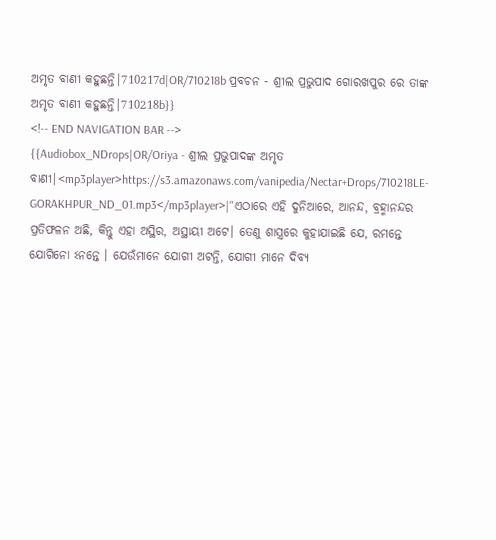ଅମୃତ ବାଣୀ କହୁଛନ୍ତି|710217d|OR/710218b ପ୍ରବଚନ - ଶ୍ରୀଲ ପ୍ରଭୁପାଦ ଗୋରଖପୁର ରେ ତାଙ୍କ ଅମୃତ ବାଣୀ କହୁଛନ୍ତି|710218b}}
<!-- END NAVIGATION BAR -->
{{Audiobox_NDrops|OR/Oriya - ଶ୍ରୀଲ ପ୍ରଭୁପାଦଙ୍କ ଅମୃତ ବାଣୀ|<mp3player>https://s3.amazonaws.com/vanipedia/Nectar+Drops/710218LE-GORAKHPUR_ND_01.mp3</mp3player>|"ଏଠାରେ ଏହି ଦୁନିଆରେ, ଆନନ୍ଦ, ବ୍ରହ୍ମାନନ୍ଦର ପ୍ରତିଫଳନ ଅଛି, କିନ୍ତୁ ଏହା ଅସ୍ଥିର, ଅସ୍ଥାୟୀ ଅଟେ। ତେଣୁ ଶାସ୍ତ୍ରରେ କୁହାଯାଇଛି ଯେ, ରମନ୍ତେ ଯୋଗିନୋ ଽନନ୍ତେ । ଯେଉଁମାନେ ଯୋଗୀ ଅଟନ୍ତି, ଯୋଗୀ ମାନେ ଦିବ୍ୟ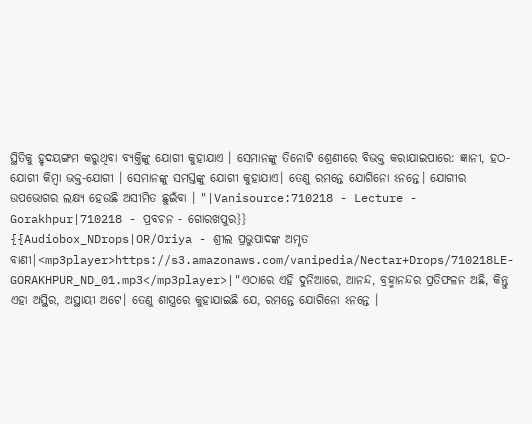ସ୍ଥିତିକୁ ହୃଦୟଙ୍ଗମ କରୁଥିବା ବ୍ୟକ୍ତିଙ୍କୁ ଯୋଗୀ କୁହାଯାଏ । ସେମାନଙ୍କୁ ତିନୋଟି ଶ୍ରେଣୀରେ ବିଭକ୍ତ କରାଯାଇପାରେ: ଜ୍ଞାନୀ, ହଠ-ଯୋଗୀ କିମ୍ବା ଭକ୍ତ-ଯୋଗୀ । ସେମାନଙ୍କୁ ସମସ୍ତଙ୍କୁ ଯୋଗୀ କୁହାଯାଏ। ତେଣୁ ରମନ୍ତେ ଯୋଗିନୋ ଽନନ୍ତେ। ଯୋଗୀର ଉପଭୋଗର ଲକ୍ଷ୍ୟ ହେଉଛି ଅସୀମିତ ଛୁଇଁବା । "|Vanisource:710218 - Lecture - Gorakhpur|710218 - ପ୍ରବଚନ - ଗୋରଖପୁର}}
{{Audiobox_NDrops|OR/Oriya - ଶ୍ରୀଲ ପ୍ରଭୁପାଦଙ୍କ ଅମୃତ ବାଣୀ|<mp3player>https://s3.amazonaws.com/vanipedia/Nectar+Drops/710218LE-GORAKHPUR_ND_01.mp3</mp3player>|"ଏଠାରେ ଏହି ଦୁନିଆରେ, ଆନନ୍ଦ, ବ୍ରହ୍ମାନନ୍ଦର ପ୍ରତିଫଳନ ଅଛି, କିନ୍ତୁ ଏହା ଅସ୍ଥିର, ଅସ୍ଥାୟୀ ଅଟେ। ତେଣୁ ଶାସ୍ତ୍ରରେ କୁହାଯାଇଛି ଯେ, ରମନ୍ତେ ଯୋଗିନୋ ଽନନ୍ତେ ।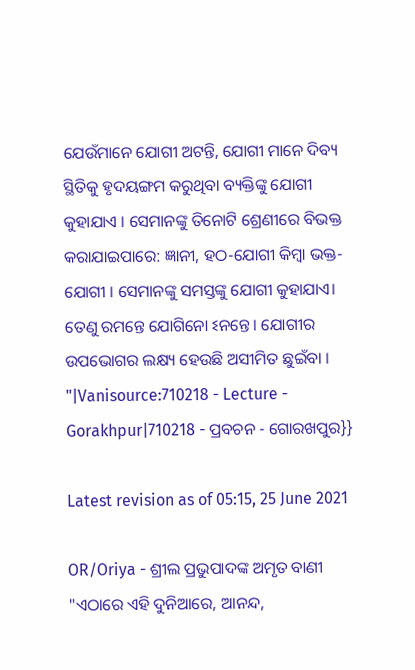ଯେଉଁମାନେ ଯୋଗୀ ଅଟନ୍ତି, ଯୋଗୀ ମାନେ ଦିବ୍ୟ ସ୍ଥିତିକୁ ହୃଦୟଙ୍ଗମ କରୁଥିବା ବ୍ୟକ୍ତିଙ୍କୁ ଯୋଗୀ କୁହାଯାଏ । ସେମାନଙ୍କୁ ତିନୋଟି ଶ୍ରେଣୀରେ ବିଭକ୍ତ କରାଯାଇପାରେ: ଜ୍ଞାନୀ, ହଠ-ଯୋଗୀ କିମ୍ବା ଭକ୍ତ-ଯୋଗୀ । ସେମାନଙ୍କୁ ସମସ୍ତଙ୍କୁ ଯୋଗୀ କୁହାଯାଏ। ତେଣୁ ରମନ୍ତେ ଯୋଗିନୋ ଽନନ୍ତେ। ଯୋଗୀର ଉପଭୋଗର ଲକ୍ଷ୍ୟ ହେଉଛି ଅସୀମିତ ଛୁଇଁବା । "|Vanisource:710218 - Lecture - Gorakhpur|710218 - ପ୍ରବଚନ - ଗୋରଖପୁର}}

Latest revision as of 05:15, 25 June 2021

OR/Oriya - ଶ୍ରୀଲ ପ୍ରଭୁପାଦଙ୍କ ଅମୃତ ବାଣୀ
"ଏଠାରେ ଏହି ଦୁନିଆରେ, ଆନନ୍ଦ,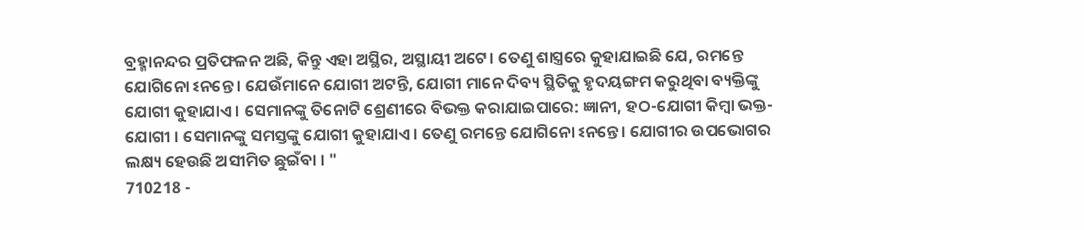ବ୍ରହ୍ମାନନ୍ଦର ପ୍ରତିଫଳନ ଅଛି, କିନ୍ତୁ ଏହା ଅସ୍ଥିର, ଅସ୍ଥାୟୀ ଅଟେ। ତେଣୁ ଶାସ୍ତ୍ରରେ କୁହାଯାଇଛି ଯେ, ରମନ୍ତେ ଯୋଗିନୋ ଽନନ୍ତେ । ଯେଉଁମାନେ ଯୋଗୀ ଅଟନ୍ତି, ଯୋଗୀ ମାନେ ଦିବ୍ୟ ସ୍ଥିତିକୁ ହୃଦୟଙ୍ଗମ କରୁଥିବା ବ୍ୟକ୍ତିଙ୍କୁ ଯୋଗୀ କୁହାଯାଏ । ସେମାନଙ୍କୁ ତିନୋଟି ଶ୍ରେଣୀରେ ବିଭକ୍ତ କରାଯାଇପାରେ: ଜ୍ଞାନୀ, ହଠ-ଯୋଗୀ କିମ୍ବା ଭକ୍ତ-ଯୋଗୀ । ସେମାନଙ୍କୁ ସମସ୍ତଙ୍କୁ ଯୋଗୀ କୁହାଯାଏ। ତେଣୁ ରମନ୍ତେ ଯୋଗିନୋ ଽନନ୍ତେ। ଯୋଗୀର ଉପଭୋଗର ଲକ୍ଷ୍ୟ ହେଉଛି ଅସୀମିତ ଛୁଇଁବା । "
710218 -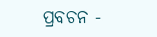ପ୍ରବଚନ -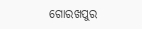ଗୋରଖପୁର